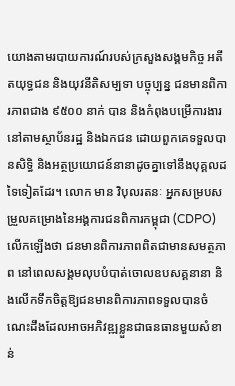យោងតាមរបាយការណ៍របស់ក្រសួងសង្គមកិច្ច អតីតយុទ្ធជន និងយុវនីតិសម្បទា បច្ចុប្បន្ន ជនមានពិការភាពជាង ៩៥០០ នាក់ បាន និងកំពុងបម្រើការងារនៅតាមស្ថាប័នរដ្ឋ និងឯកជន ដោយពួកគេទទួលបានសិទ្ធិ និងអត្ថប្រយោជន៍នានាដូចគ្នាទៅនឹងបុគ្គលដទៃទៀតដែរ។ លោក មាន វិបុលរតនៈ អ្នកសម្របសម្រួលគម្រោងនៃអង្គការជនពិការកម្ពុជា (CDPO) លើកឡើងថា ជនមានពិការភាពពិតជាមានសមត្ថភាព នៅពេលសង្គមលុបបំបាត់ចោលឧបសគ្គនានា និងលើកទឹកចិត្តឱ្យជនមានពិការភាពទទួលបានចំណេះដឹងដែលអាចអភិវឌ្ឍខ្លួនជាធនធានមួយសំខាន់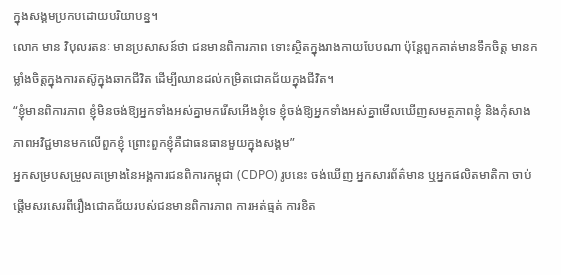ក្នុងសង្គមប្រកបដោយបរិយាបន្ន។
លោក មាន វិបុលរតនៈ មានប្រសាសន៍ថា ជនមានពិការភាព ទោះស្ថិតក្នុងរាងកាយបែបណា ប៉ុន្តែពួកគាត់មានទឹកចិត្ត មានកម្លាំងចិត្តក្នុងការតស៊ូក្នុងឆាកជីវិត ដើម្បីឈានដល់កម្រិតជោគជ័យក្នុងជីវិត។
“ខ្ញុំមានពិការភាព ខ្ញុំមិនចង់ឱ្យអ្នកទាំងអស់គ្នាមករើសអើងខ្ញុំទេ ខ្ញុំចង់ឱ្យអ្នកទាំងអស់គ្នាមើលឃើញសមត្ថភាពខ្ញុំ និងកុំសាងភាពអវិជ្ជមានមកលើពួកខ្ញុំ ព្រោះពួកខ្ញុំគឺជាធនធានមួយក្នុងសង្គម”
អ្នកសម្របសម្រួលគម្រោងនៃអង្គការជនពិការកម្ពុជា (CDPO) រូបនេះ ចង់ឃើញ អ្នកសារព័ត៌មាន ឬអ្នកផលិតមាតិកា ចាប់ផ្ដើមសរសេរពីរឿងជោគជ័យរបស់ជនមានពិការភាព ការអត់ធ្មត់ ការខិត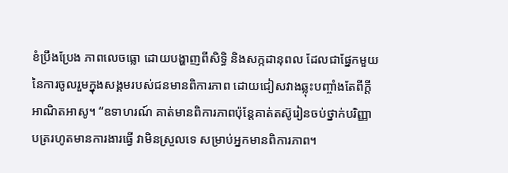ខំប្រឹងប្រែង ភាពលេចធ្លោ ដោយបង្ហាញពីសិទ្ធិ និងសក្កដានុពល ដែលជាផ្នែកមួយនៃការចូលរួមក្នុងសង្គមរបស់ជនមានពិការភាព ដោយជៀសវាងឆ្លុះបញ្ចាំងតែពីក្ដីអាណិតអាសូ។ “ឧទាហរណ៍ គាត់មានពិការភាពប៉ុន្តែគាត់តស៊ូរៀនចប់ថ្នាក់បរិញ្ញាបត្ររហូតមានការងារធ្វើ វាមិនស្រួលទេ សម្រាប់អ្នកមានពិការភាព។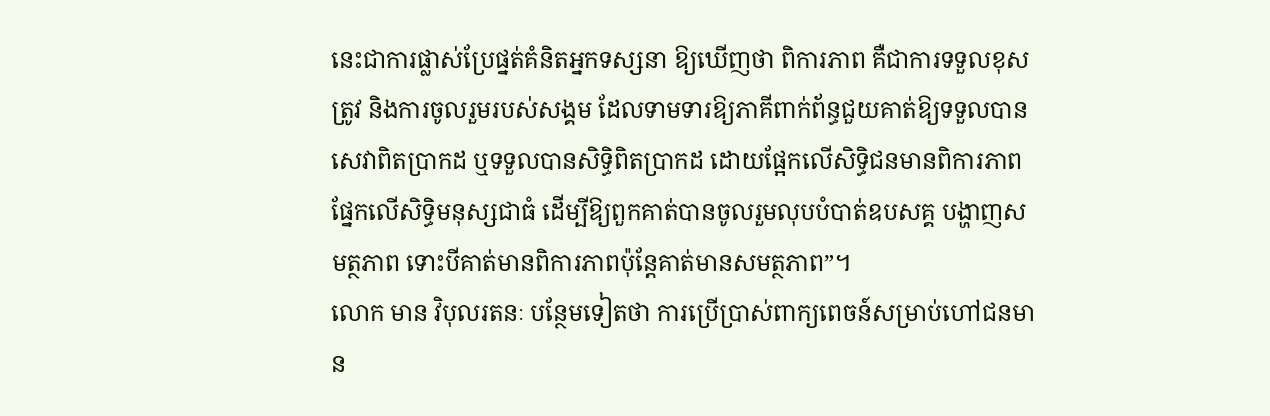នេះជាការផ្លាស់ប្រែផ្នត់គំនិតអ្នកទស្សនា ឱ្យឃើញថា ពិការភាព គឺជាការទទួលខុសត្រូវ និងការចូលរួមរបស់សង្គម ដែលទាមទារឱ្យភាគីពាក់ព័ន្ធជួយគាត់ឱ្យទទួលបានសេវាពិតប្រាកដ ឬទទួលបានសិទ្ធិពិតប្រាកដ ដោយផ្អែកលើសិទ្ធិជនមានពិការភាព ផ្នែកលើសិទ្ធិមនុស្សជាធំ ដើម្បីឱ្យពួកគាត់បានចូលរួមលុបបំបាត់ឧបសគ្គ បង្ហាញសមត្ថភាព ទោះបីគាត់មានពិការភាពប៉ុន្តែគាត់មានសមត្ថភាព”។
លោក មាន វិបុលរតនៈ បន្ថែមទៀតថា ការប្រើប្រាស់ពាក្យពេចន៍សម្រាប់ហៅជនមាន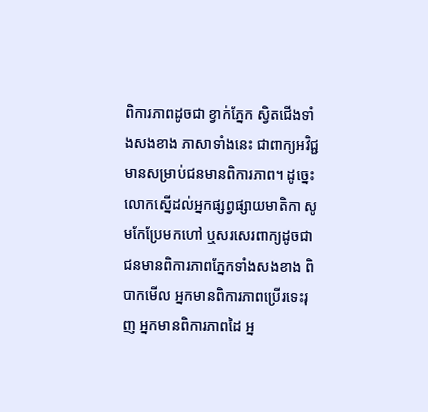ពិការភាពដូចជា ខ្វាក់ភ្នែក ស្វិតជើងទាំងសងខាង ភាសាទាំងនេះ ជាពាក្យអវិជ្ជមានសម្រាប់ជនមានពិការភាព។ ដូច្នេះ លោកស្នើដល់អ្នកផ្សព្វផ្សាយមាតិកា សូមកែប្រែមកហៅ ឬសរសេរពាក្យដូចជា ជនមានពិការភាពភ្នែកទាំងសងខាង ពិបាកមើល អ្នកមានពិការភាពប្រើរទេះរុញ អ្នកមានពិការភាពដៃ អ្ន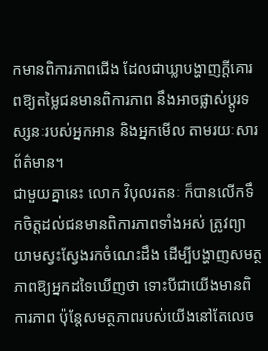កមានពិការភាពជើង ដែលជាឃ្លាបង្ហាញក្ដីគោរពឱ្យតម្លៃជនមានពិការភាព នឹងអាចផ្លាស់ប្ដូរទស្សនៈរបស់អ្នកអាន និងអ្នកមើល តាមរយៈសារព័ត៌មាន។
ជាមួយគ្នានេះ លោក វិបុលរតនៈ ក៏បានលើកទឹកចិត្តដល់ជនមានពិការភាពទាំងអស់ ត្រូវព្យាយាមស្វះស្វែងរកចំណេះដឹង ដើម្បីបង្ហាញសមត្ថភាពឱ្យអ្នកដទៃឃើញថា ទោះបីជាយើងមានពិការភាព ប៉ុន្តែសមត្ថភាពរបស់យើងនៅតែលេច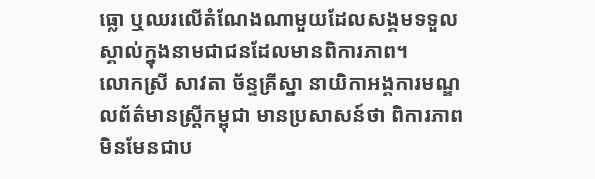ធ្លោ ឬឈរលើតំណែងណាមួយដែលសង្គមទទួលស្គាល់ក្នុងនាមជាជនដែលមានពិការភាព។
លោកស្រី សាវតា ច័ន្ទគ្រីស្នា នាយិកាអង្គការមណ្ឌលព័ត៌មានស្រ្តីកម្ពុជា មានប្រសាសន៍ថា ពិការភាពមិនមែនជាប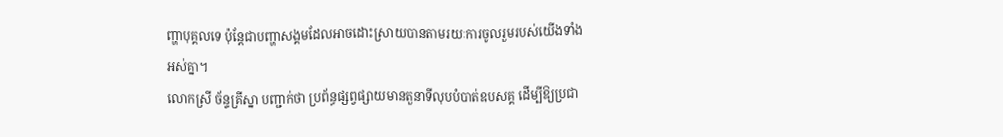ញ្ហាបុគ្គលទេ ប៉ុន្តែជាបញ្ហាសង្គមដែលអាចដោះស្រាយបានតាមរយៈការចូលរួមរបស់យើងទាំងអស់គ្នា។
លោកស្រី ច័ន្ទគ្រីស្នា បញ្ជាក់ថា ប្រព័ន្ធផ្សព្វផ្សាយមានតួនាទីលុបបំបាត់ឧបសគ្គ ដើម្បីឱ្យប្រជា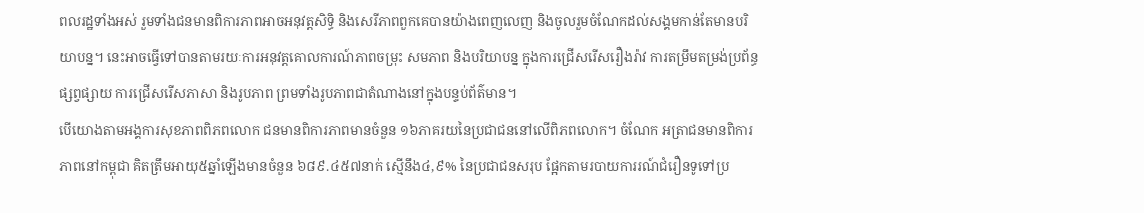ពលរដ្ឋទាំងអស់ រួមទាំងជនមានពិការភាពអាចអនុវត្តសិទ្ធិ និងសេរីភាពពួកគេបានយ៉ាងពេញលេញ និងចូលរួមចំណែកដល់សង្គមកាន់តែមានបរិយាបន្ន។ នេះអាចធ្វើទៅបានតាមរយៈការអនុវត្តគោលការណ៍ភាពចម្រុះ សមភាព និងបរិយាបន្ន ក្នុងការជ្រើសរើសរឿងរ៉ាវ ការតម្រឹមតម្រង់ប្រព័ន្ធផ្សព្វផ្សាយ ការជ្រើសរើសភាសា និងរូបភាព ព្រមទាំងរូបភាពជាតំណាងនៅក្នុងបន្ទប់ព័ត៌មាន។
បើយោងតាមអង្គការសុខភាពពិភពលោក ជនមានពិការភាពមានចំនួន ១៦ភាគរយនៃប្រជាជននៅលើពិភពលោក។ ចំណែក អត្រាជនមានពិការភាពនៅកម្ពុជា គិតត្រឹមអាយុ៥ឆ្នាំឡើងមានចំនួន ៦៨៩.៤៥៧នាក់ ស្មើនឹង៤,៩% នៃប្រជាជនសរុប ផ្អែកតាមរបាយការរណ៍ជំរឿនទូទៅប្រ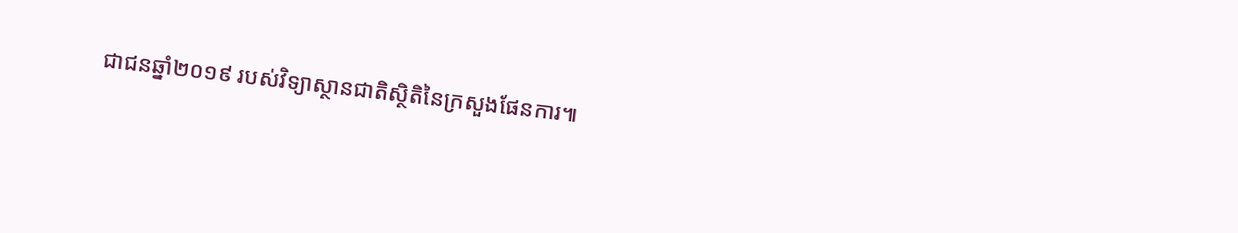ជាជនឆ្នាំ២០១៩ របស់វិទ្យាស្ថានជាតិស្ថិតិនៃក្រសួងផែនការ៕